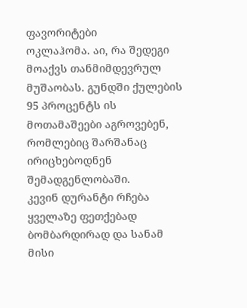ფავორიტები
ოკლაჰომა. აი, რა შედეგი მოაქვს თანმიმდევრულ მუშაობას. გუნდში ქულების 95 პროცენტს ის მოთამაშეები აგროვებენ, რომლებიც შარშანაც ირიცხებოდნენ შემადგენლობაში.
კევინ დურანტი რჩება ყველაზე ფეთქებად ბომბარდირად და სანამ მისი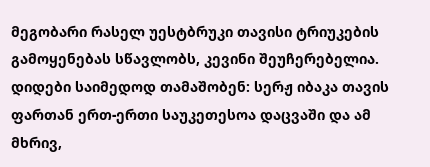მეგობარი რასელ უესტბრუკი თავისი ტრიუკების გამოყენებას სწავლობს, კევინი შეუჩერებელია. დიდები საიმედოდ თამაშობენ: სერჟ იბაკა თავის ფართან ერთ-ერთი საუკეთესოა დაცვაში და ამ მხრივ,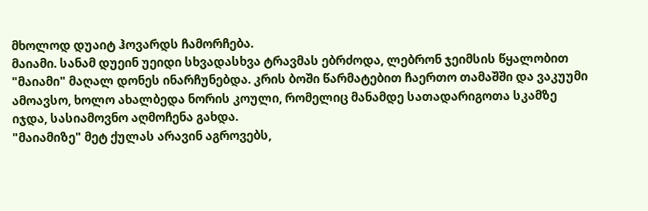მხოლოდ დუაიტ ჰოვარდს ჩამორჩება.
მაიამი. სანამ დუეინ უეიდი სხვადასხვა ტრავმას ებრძოდა, ლებრონ ჯეიმსის წყალობით "მაიამი" მაღალ დონეს ინარჩუნებდა. კრის ბოში წარმატებით ჩაერთო თამაშში და ვაკუუმი ამოავსო, ხოლო ახალბედა ნორის კოული, რომელიც მანამდე სათადარიგოთა სკამზე იჯდა, სასიამოვნო აღმოჩენა გახდა.
"მაიამიზე" მეტ ქულას არავინ აგროვებს,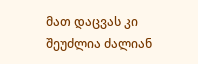მათ დაცვას კი შეუძლია ძალიან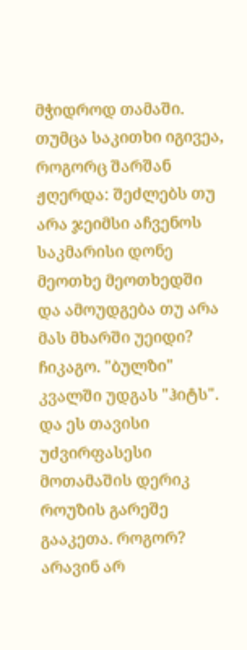მჭიდროდ თამაში. თუმცა საკითხი იგივეა, როგორც შარშან ჟღერდა: შეძლებს თუ არა ჯეიმსი აჩვენოს საკმარისი დონე მეოთხე მეოთხედში და ამოუდგება თუ არა მას მხარში უეიდი?
ჩიკაგო. "ბულზი" კვალში უდგას "ჰიტს". და ეს თავისი უძვირფასესი მოთამაშის დერიკ როუზის გარეშე გააკეთა. როგორ? არავინ არ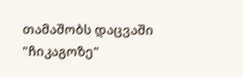თამაშობს დაცვაში "ჩიკაგოზე"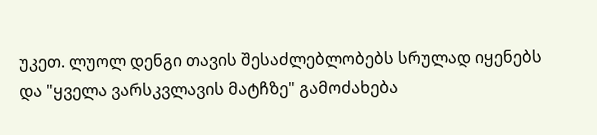უკეთ. ლუოლ დენგი თავის შესაძლებლობებს სრულად იყენებს და "ყველა ვარსკვლავის მატჩზე" გამოძახება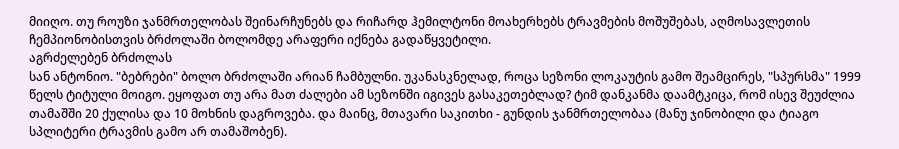მიიღო. თუ როუზი ჯანმრთელობას შეინარჩუნებს და რიჩარდ ჰემილტონი მოახერხებს ტრავმების მოშუშებას, აღმოსავლეთის ჩემპიონობისთვის ბრძოლაში ბოლომდე არაფერი იქნება გადაწყვეტილი.
აგრძელებენ ბრძოლას
სან ანტონიო. "ბებრები" ბოლო ბრძოლაში არიან ჩამბულნი. უკანასკნელად, როცა სეზონი ლოკაუტის გამო შეამცირეს, "სპურსმა" 1999 წელს ტიტული მოიგო. ეყოფათ თუ არა მათ ძალები ამ სეზონში იგივეს გასაკეთებლად? ტიმ დანკანმა დაამტკიცა, რომ ისევ შეუძლია თამაშში 20 ქულისა და 10 მოხნის დაგროვება. და მაინც, მთავარი საკითხი - გუნდის ჯანმრთელობაა (მანუ ჯინობილი და ტიაგო სპლიტერი ტრავმის გამო არ თამაშობენ).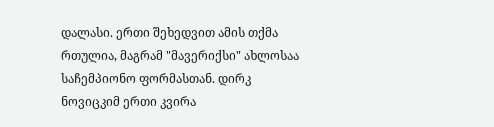დალასი. ერთი შეხედვით ამის თქმა რთულია, მაგრამ "მავერიქსი" ახლოსაა საჩემპიონო ფორმასთან. დირკ ნოვიცკიმ ერთი კვირა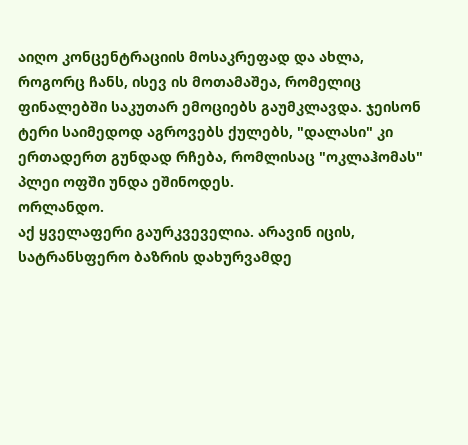აიღო კონცენტრაციის მოსაკრეფად და ახლა, როგორც ჩანს, ისევ ის მოთამაშეა, რომელიც ფინალებში საკუთარ ემოციებს გაუმკლავდა. ჯეისონ ტერი საიმედოდ აგროვებს ქულებს, "დალასი" კი ერთადერთ გუნდად რჩება, რომლისაც "ოკლაჰომას" პლეი ოფში უნდა ეშინოდეს.
ორლანდო.
აქ ყველაფერი გაურკვეველია. არავინ იცის, სატრანსფერო ბაზრის დახურვამდე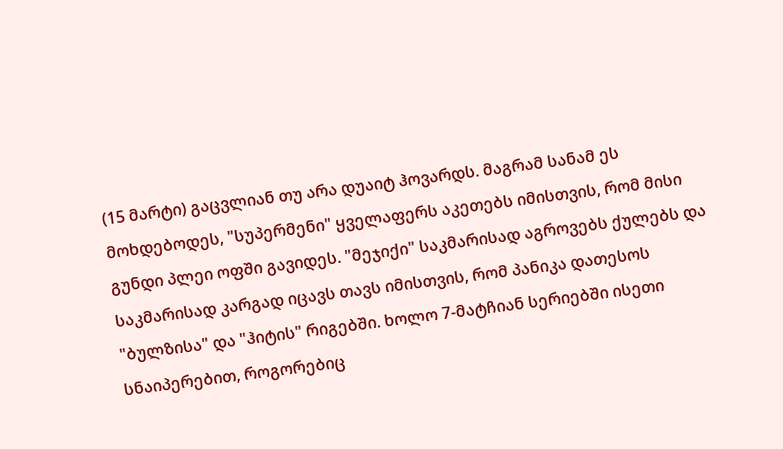(15 მარტი) გაცვლიან თუ არა დუაიტ ჰოვარდს. მაგრამ სანამ ეს მოხდებოდეს, "სუპერმენი" ყველაფერს აკეთებს იმისთვის, რომ მისი გუნდი პლეი ოფში გავიდეს. "მეჯიქი" საკმარისად აგროვებს ქულებს და საკმარისად კარგად იცავს თავს იმისთვის, რომ პანიკა დათესოს "ბულზისა" და "ჰიტის" რიგებში. ხოლო 7-მატჩიან სერიებში ისეთი სნაიპერებით, როგორებიც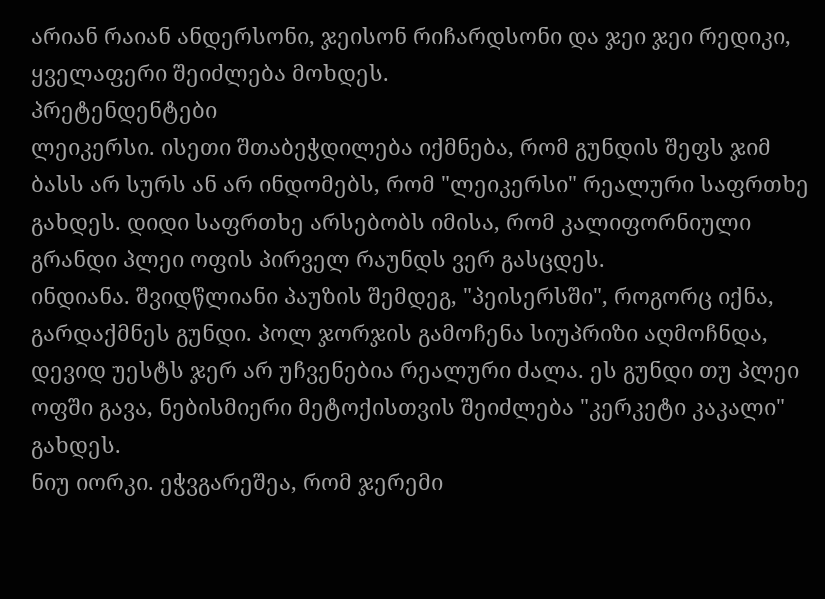არიან რაიან ანდერსონი, ჯეისონ რიჩარდსონი და ჯეი ჯეი რედიკი, ყველაფერი შეიძლება მოხდეს.
პრეტენდენტები
ლეიკერსი. ისეთი შთაბეჭდილება იქმნება, რომ გუნდის შეფს ჯიმ ბასს არ სურს ან არ ინდომებს, რომ "ლეიკერსი" რეალური საფრთხე გახდეს. დიდი საფრთხე არსებობს იმისა, რომ კალიფორნიული გრანდი პლეი ოფის პირველ რაუნდს ვერ გასცდეს.
ინდიანა. შვიდწლიანი პაუზის შემდეგ, "პეისერსში", როგორც იქნა, გარდაქმნეს გუნდი. პოლ ჯორჯის გამოჩენა სიუპრიზი აღმოჩნდა, დევიდ უესტს ჯერ არ უჩვენებია რეალური ძალა. ეს გუნდი თუ პლეი ოფში გავა, ნებისმიერი მეტოქისთვის შეიძლება "კერკეტი კაკალი" გახდეს.
ნიუ იორკი. ეჭვგარეშეა, რომ ჯერემი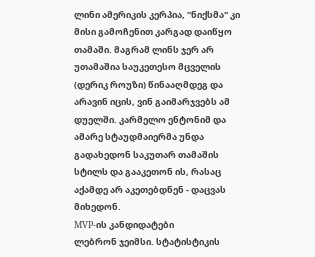ლინი ამერიკის კერპია, "ნიქსმა" კი მისი გამოჩენით კარგად დაიწყო თამაში. მაგრამ ლინს ჯერ არ უთამაშია საუკეთესო მცველის (დერიკ როუზი) წინააღმდეგ და არავინ იცის, ვინ გაიმარჯვებს ამ დუელში. კარმელო ენტონიმ და ამარე სტაუდმაიერმა უნდა გადახედონ საკუთარ თამაშის სტილს და გააკეთონ ის, რასაც აქამდე არ აკეთებდნენ - დაცვას მიხედონ.
MVP-ის კანდიდატები
ლებრონ ჯეიმსი. სტატისტიკის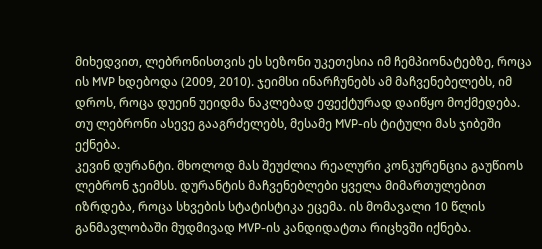მიხედვით, ლებრონისთვის ეს სეზონი უკეთესია იმ ჩემპიონატებზე, როცა ის MVP ხდებოდა (2009, 2010). ჯეიმსი ინარჩუნებს ამ მაჩვენებელებს, იმ დროს, როცა დუეინ უეიდმა ნაკლებად ეფექტურად დაიწყო მოქმედება. თუ ლებრონი ასევე გააგრძელებს, მესამე MVP-ის ტიტული მას ჯიბეში ექნება.
კევინ დურანტი. მხოლოდ მას შეუძლია რეალური კონკურენცია გაუწიოს ლებრონ ჯეიმსს. დურანტის მაჩვენებლები ყველა მიმართულებით იზრდება, როცა სხვების სტატისტიკა ეცემა. ის მომავალი 10 წლის განმავლობაში მუდმივად MVP-ის კანდიდატთა რიცხვში იქნება.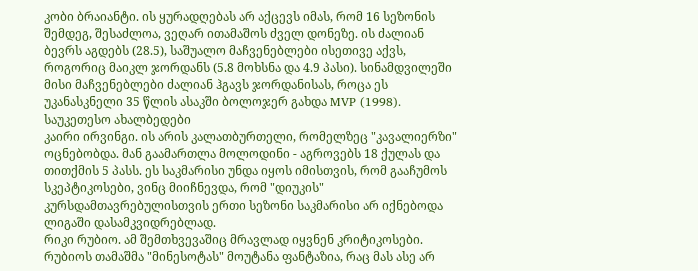კობი ბრაიანტი. ის ყურადღებას არ აქცევს იმას, რომ 16 სეზონის შემდეგ, შესაძლოა, ვეღარ ითამაშოს ძველ დონეზე. ის ძალიან ბევრს აგდებს (28.5), საშუალო მაჩვენებლები ისეთივე აქვს, როგორიც მაიკლ ჯორდანს (5.8 მოხსნა და 4.9 პასი). სინამდვილეში მისი მაჩვენებლები ძალიან ჰგავს ჯორდანისას, როცა ეს უკანასკნელი 35 წლის ასაკში ბოლოჯერ გახდა MVP (1998).
საუკეთესო ახალბედები
კაირი ირვინგი. ის არის კალათბურთელი, რომელზეც "კავალიერზი" ოცნებობდა. მან გაამართლა მოლოდინი - აგროვებს 18 ქულას და თითქმის 5 პასს. ეს საკმარისი უნდა იყოს იმისთვის, რომ გააჩუმოს სკეპტიკოსები, ვინც მიიჩნევდა, რომ "დიუკის" კურსდამთავრებულისთვის ერთი სეზონი საკმარისი არ იქნებოდა ლიგაში დასამკვიდრებლად.
რიკი რუბიო. ამ შემთხვევაშიც მრავლად იყვნენ კრიტიკოსები. რუბიოს თამაშმა "მინესოტას" მოუტანა ფანტაზია, რაც მას ასე არ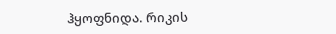ჰყოფნიდა. რიკის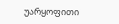უარყოფითი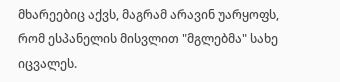მხარეებიც აქვს, მაგრამ არავინ უარყოფს, რომ ესპანელის მისვლით "მგლებმა" სახე იცვალეს.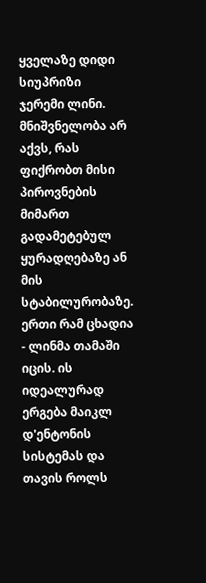ყველაზე დიდი სიუპრიზი
ჯერემი ლინი. მნიშვნელობა არ აქვს, რას ფიქრობთ მისი პიროვნების მიმართ გადამეტებულ ყურადღებაზე ან მის სტაბილურობაზე. ერთი რამ ცხადია - ლინმა თამაში იცის. ის იდეალურად ერგება მაიკლ დ'ენტონის სისტემას და თავის როლს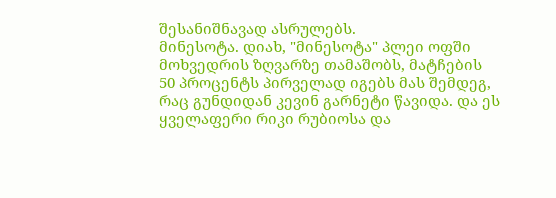შესანიშნავად ასრულებს.
მინესოტა. დიახ, "მინესოტა" პლეი ოფში მოხვედრის ზღვარზე თამაშობს, მატჩების 50 პროცენტს პირველად იგებს მას შემდეგ, რაც გუნდიდან კევინ გარნეტი წავიდა. და ეს ყველაფერი რიკი რუბიოსა და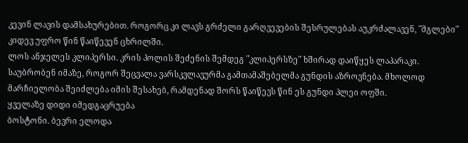კევინ ლავის დამსახურებით. როგორც კი ლავს გრძელი გარღვევების შესრულებას აუკრძალავენ, "მგლები" კიდევ უფრო წინ წაიწევენ ცხრილში.
ლოს ანჯელეს კლიპერსი. კრის პოლის შეძენის შემდეგ "კლიპერსზე" ხშირად დაიწყეს ლაპარაკი. საუბრობენ იმაზე, როგორ შეცვალა ვარსკვლავურმა გამთამაშებელმა გუნდის აზროვნება. მხოლოდ მარჩიელობა შეიძლება იმის შესახებ, რამდენად შორს წაიწევს წინ ეს გუნდი პლეი ოფში.
ყველაზე დიდი იმედგაცრუება
ბოსტონი. ბევრი ელოდა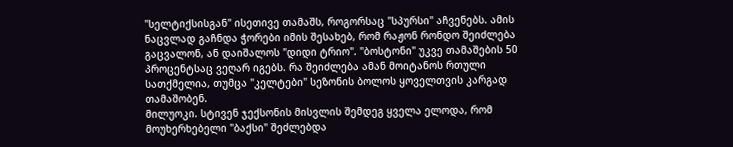"სელტიქსისგან" ისეთივე თამაშს, როგორსაც "სპურსი" აჩვენებს. ამის ნაცვლად გაჩნდა ჭორები იმის შესახებ, რომ რაჟონ რონდო შეიძლება გაცვალონ, ან დაიშალოს "დიდი ტრიო". "ბოსტონი" უკვე თამაშების 50 პროცენტსაც ვეღარ იგებს. რა შეიძლება ამან მოიტანოს რთული სათქმელია, თუმცა "კელტები" სეზონის ბოლოს ყოველთვის კარგად თამაშობენ.
მილუოკი. სტივენ ჯექსონის მისვლის შემდეგ ყველა ელოდა, რომ მოუხერხებელი "ბაქსი" შეძლებდა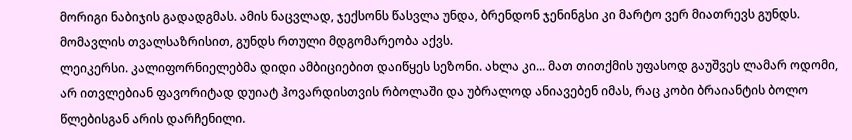მორიგი ნაბიჯის გადადგმას. ამის ნაცვლად, ჯექსონს წასვლა უნდა, ბრენდონ ჯენინგსი კი მარტო ვერ მიათრევს გუნდს. მომავლის თვალსაზრისით, გუნდს რთული მდგომარეობა აქვს.
ლეიკერსი. კალიფორნიელებმა დიდი ამბიციებით დაიწყეს სეზონი. ახლა კი... მათ თითქმის უფასოდ გაუშვეს ლამარ ოდომი, არ ითვლებიან ფავორიტად დუიატ ჰოვარდისთვის რბოლაში და უბრალოდ ანიავებენ იმას, რაც კობი ბრაიანტის ბოლო წლებისგან არის დარჩენილი.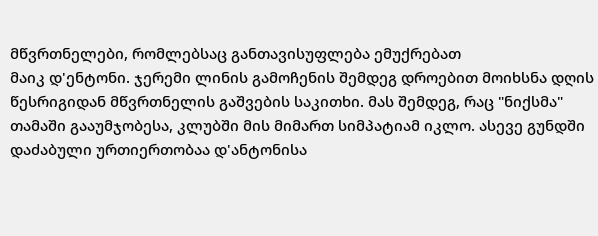მწვრთნელები, რომლებსაც განთავისუფლება ემუქრებათ
მაიკ დ'ენტონი. ჯერემი ლინის გამოჩენის შემდეგ დროებით მოიხსნა დღის წესრიგიდან მწვრთნელის გაშვების საკითხი. მას შემდეგ, რაც "ნიქსმა" თამაში გააუმჯობესა, კლუბში მის მიმართ სიმპატიამ იკლო. ასევე გუნდში დაძაბული ურთიერთობაა დ'ანტონისა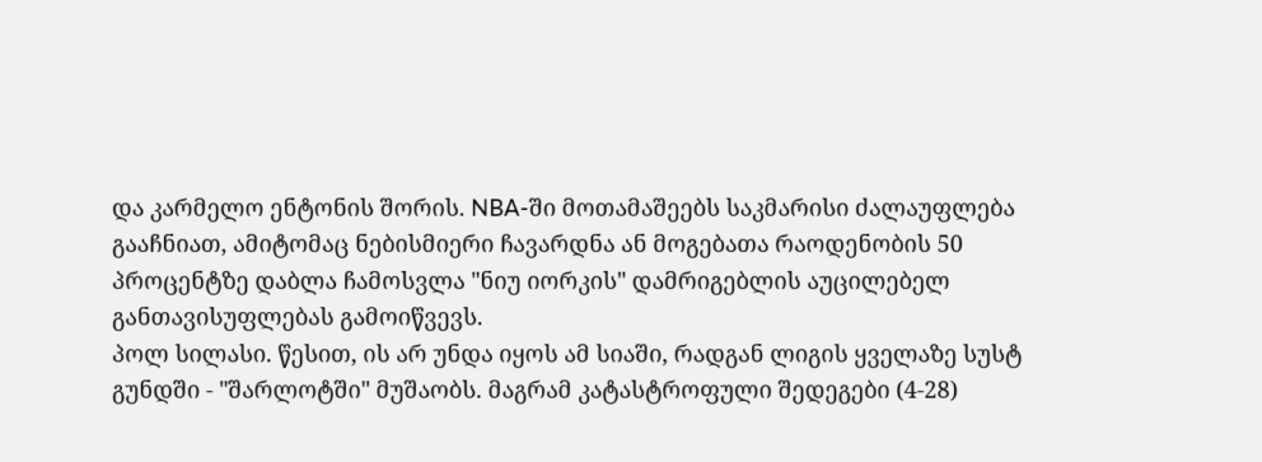და კარმელო ენტონის შორის. NBA-ში მოთამაშეებს საკმარისი ძალაუფლება გააჩნიათ, ამიტომაც ნებისმიერი ჩავარდნა ან მოგებათა რაოდენობის 50 პროცენტზე დაბლა ჩამოსვლა "ნიუ იორკის" დამრიგებლის აუცილებელ განთავისუფლებას გამოიწვევს.
პოლ სილასი. წესით, ის არ უნდა იყოს ამ სიაში, რადგან ლიგის ყველაზე სუსტ გუნდში - "შარლოტში" მუშაობს. მაგრამ კატასტროფული შედეგები (4-28)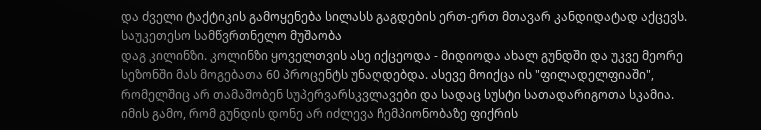და ძველი ტაქტიკის გამოყენება სილასს გაგდების ერთ-ერთ მთავარ კანდიდატად აქცევს.
საუკეთესო სამწვრთნელო მუშაობა
დაგ კილინზი. კოლინზი ყოველთვის ასე იქცეოდა - მიდიოდა ახალ გუნდში და უკვე მეორე სეზონში მას მოგებათა 60 პროცენტს უნაღდებდა. ასევე მოიქცა ის "ფილადელფიაში", რომელშიც არ თამაშობენ სუპერვარსკვლავები და სადაც სუსტი სათადარიგოთა სკამია. იმის გამო, რომ გუნდის დონე არ იძლევა ჩემპიონობაზე ფიქრის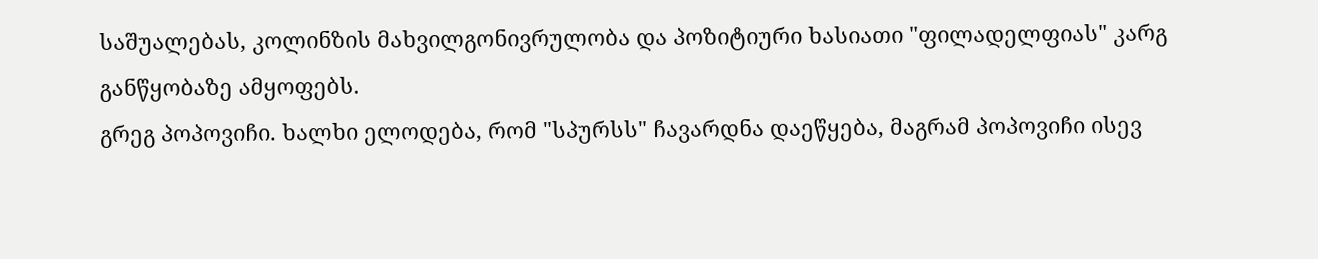საშუალებას, კოლინზის მახვილგონივრულობა და პოზიტიური ხასიათი "ფილადელფიას" კარგ განწყობაზე ამყოფებს.
გრეგ პოპოვიჩი. ხალხი ელოდება, რომ "სპურსს" ჩავარდნა დაეწყება, მაგრამ პოპოვიჩი ისევ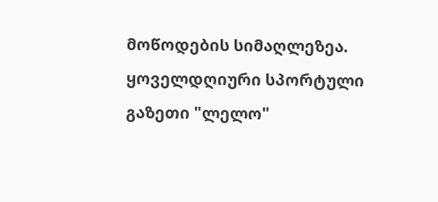მოწოდების სიმაღლეზეა.
ყოველდღიური სპორტული გაზეთი "ლელო"